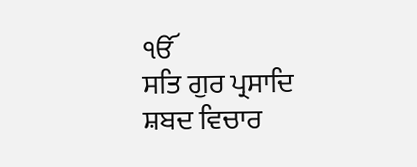ੴ
ਸਤਿ ਗੁਰ ਪ੍ਰਸਾਦਿ
ਸ਼ਬਦ ਵਿਚਾਰ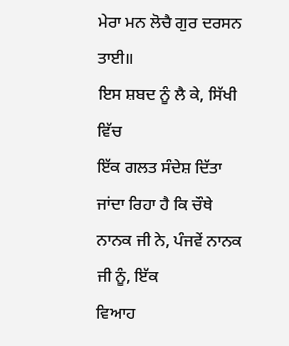ਮੇਰਾ ਮਨ ਲੋਚੈ ਗੁਰ ਦਰਸਨ ਤਾਈ॥
ਇਸ ਸ਼ਬਦ ਨੂੰ ਲੈ ਕੇ, ਸਿੱਖੀ ਵਿੱਚ
ਇੱਕ ਗਲਤ ਸੰਦੇਸ਼ ਦਿੱਤਾ ਜਾਂਦਾ ਰਿਹਾ ਹੈ ਕਿ ਚੌਥੇ ਨਾਨਕ ਜੀ ਨੇ, ਪੰਜਵੇਂ ਨਾਨਕ ਜੀ ਨੂੰ, ਇੱਕ
ਵਿਆਹ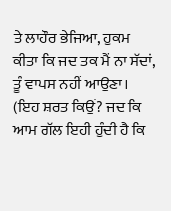ਤੇ ਲਾਹੌਰ ਭੇਜਿਆ, ਹੁਕਮ ਕੀਤਾ ਕਿ ਜਦ ਤਕ ਮੈਂ ਨਾ ਸੱਦਾਂ, ਤੂੰ ਵਾਪਸ ਨਹੀਂ ਆਉਣਾ।
(ਇਹ ਸ਼ਰਤ ਕਿਉਂ? ਜਦ ਕਿ ਆਮ ਗੱਲ ਇਹੀ ਹੁੰਦੀ ਹੈ ਕਿ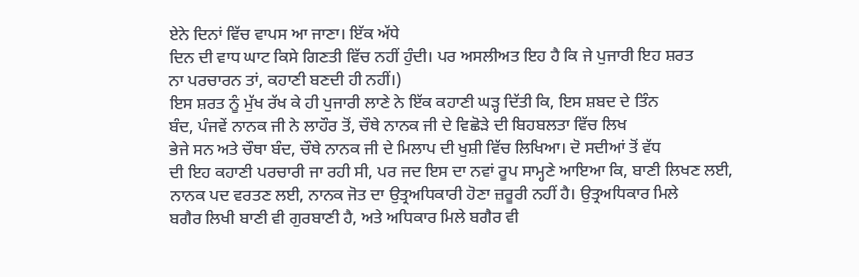ਏਨੇ ਦਿਨਾਂ ਵਿੱਚ ਵਾਪਸ ਆ ਜਾਣਾ। ਇੱਕ ਅੱਧੇ
ਦਿਨ ਦੀ ਵਾਧ ਘਾਟ ਕਿਸੇ ਗਿਣਤੀ ਵਿੱਚ ਨਹੀਂ ਹੁੰਦੀ। ਪਰ ਅਸਲੀਅਤ ਇਹ ਹੈ ਕਿ ਜੇ ਪੁਜਾਰੀ ਇਹ ਸ਼ਰਤ
ਨਾ ਪਰਚਾਰਨ ਤਾਂ, ਕਹਾਣੀ ਬਣਦੀ ਹੀ ਨਹੀਂ।)
ਇਸ ਸ਼ਰਤ ਨੂੰ ਮੁੱਖ ਰੱਖ ਕੇ ਹੀ ਪੁਜਾਰੀ ਲਾਣੇ ਨੇ ਇੱਕ ਕਹਾਣੀ ਘੜ੍ਹ ਦਿੱਤੀ ਕਿ, ਇਸ ਸ਼ਬਦ ਦੇ ਤਿੰਨ
ਬੰਦ, ਪੰਜਵੇਂ ਨਾਨਕ ਜੀ ਨੇ ਲਾਹੌਰ ਤੋਂ, ਚੌਥੇ ਨਾਨਕ ਜੀ ਦੇ ਵਿਛੋੜੇ ਦੀ ਬਿਹਬਲਤਾ ਵਿੱਚ ਲਿਖ
ਭੇਜੇ ਸਨ ਅਤੇ ਚੌਥਾ ਬੰਦ, ਚੌਥੇ ਨਾਨਕ ਜੀ ਦੇ ਮਿਲਾਪ ਦੀ ਖੁਸ਼ੀ ਵਿੱਚ ਲਿਖਿਆ। ਦੋ ਸਦੀਆਂ ਤੋਂ ਵੱਧ
ਦੀ ਇਹ ਕਹਾਣੀ ਪਰਚਾਰੀ ਜਾ ਰਹੀ ਸੀ, ਪਰ ਜਦ ਇਸ ਦਾ ਨਵਾਂ ਰੂਪ ਸਾਮ੍ਹਣੇ ਆਇਆ ਕਿ, ਬਾਣੀ ਲਿਖਣ ਲਈ,
ਨਾਨਕ ਪਦ ਵਰਤਣ ਲਈ, ਨਾਨਕ ਜੋਤ ਦਾ ਉਤ੍ਰਅਧਿਕਾਰੀ ਹੋਣਾ ਜ਼ਰੂਰੀ ਨਹੀਂ ਹੈ। ਉਤ੍ਰਅਧਿਕਾਰ ਮਿਲੇ
ਬਗੈਰ ਲਿਖੀ ਬਾਣੀ ਵੀ ਗੁਰਬਾਣੀ ਹੈ, ਅਤੇ ਅਧਿਕਾਰ ਮਿਲੇ ਬਗੈਰ ਵੀ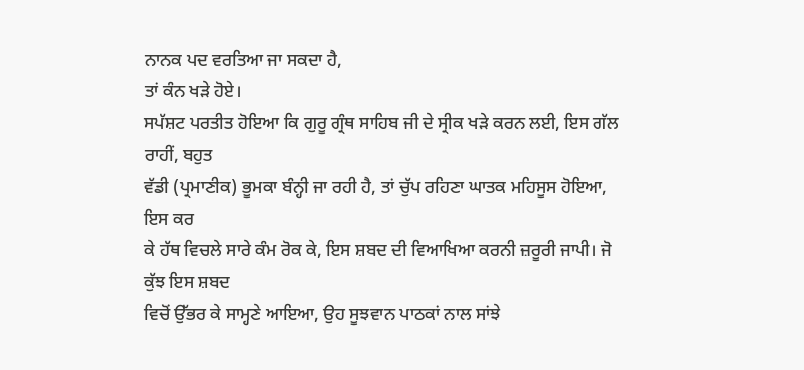ਨਾਨਕ ਪਦ ਵਰਤਿਆ ਜਾ ਸਕਦਾ ਹੈ,
ਤਾਂ ਕੰਨ ਖੜੇ ਹੋਏ।
ਸਪੱਸ਼ਟ ਪਰਤੀਤ ਹੋਇਆ ਕਿ ਗੁਰੂ ਗ੍ਰੰਥ ਸਾਹਿਬ ਜੀ ਦੇ ਸ੍ਰੀਕ ਖੜੇ ਕਰਨ ਲਈ, ਇਸ ਗੱਲ ਰਾਹੀਂ, ਬਹੁਤ
ਵੱਡੀ (ਪ੍ਰਮਾਣੀਕ) ਭੂਮਕਾ ਬੰਨ੍ਹੀ ਜਾ ਰਹੀ ਹੈ, ਤਾਂ ਚੁੱਪ ਰਹਿਣਾ ਘਾਤਕ ਮਹਿਸੂਸ ਹੋਇਆ, ਇਸ ਕਰ
ਕੇ ਹੱਥ ਵਿਚਲੇ ਸਾਰੇ ਕੰਮ ਰੋਕ ਕੇ, ਇਸ ਸ਼ਬਦ ਦੀ ਵਿਆਖਿਆ ਕਰਨੀ ਜ਼ਰੂਰੀ ਜਾਪੀ। ਜੋ ਕੁੱਝ ਇਸ ਸ਼ਬਦ
ਵਿਚੋਂ ਉੱਭਰ ਕੇ ਸਾਮ੍ਹਣੇ ਆਇਆ, ਉਹ ਸੂਝਵਾਨ ਪਾਠਕਾਂ ਨਾਲ ਸਾਂਝੇ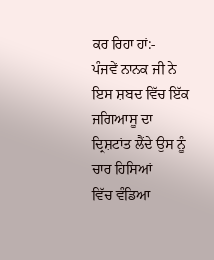ਕਰ ਰਿਹਾ ਹਾਂ:-
ਪੰਜਵੇਂ ਨਾਨਕ ਜੀ ਨੇ ਇਸ ਸ਼ਬਦ ਵਿੱਚ ਇੱਕ ਜਗਿਆਸੂ ਦਾ ਦ੍ਰਿਸ਼ਟਾਂਤ ਲੈਂਦੇ ਉਸ ਨੂੰ ਚਾਰ ਹਿਸਿਆਂ
ਵਿੱਚ ਵੰਡਿਆ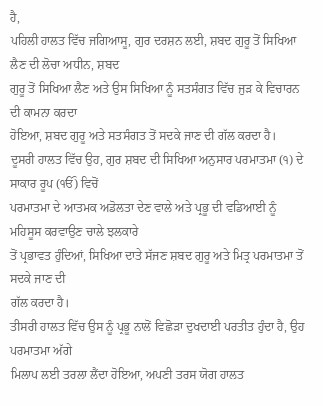ਹੈ,
ਪਹਿਲੀ ਹਾਲਤ ਵਿੱਚ ਜਗਿਆਸੂ, ਗੁਰ ਦਰਸ਼ਨ ਲਈ, ਸ਼ਬਦ ਗੁਰੂ ਤੋਂ ਸਿਖਿਆ ਲੈਣ ਦੀ ਲੋਚਾ ਅਧੀਨ, ਸ਼ਬਦ
ਗੁਰੂ ਤੋਂ ਸਿਖਿਆ ਲੈਣ ਅਤੇ ਉਸ ਸਿਖਿਆ ਨੂੰ ਸਤਸੰਗਤ ਵਿੱਚ ਜੁੜ ਕੇ ਵਿਚਾਰਨ ਦੀ ਕਾਮਨਾ ਕਰਦਾ
ਹੋਇਆ, ਸ਼ਬਦ ਗੁਰੂ ਅਤੇ ਸਤਸੰਗਤ ਤੋਂ ਸਦਕੇ ਜਾਣ ਦੀ ਗੱਲ ਕਰਦਾ ਹੈ।
ਦੂਸਰੀ ਹਾਲਤ ਵਿੱਚ ਉਹ, ਗੁਰ ਸ਼ਬਦ ਦੀ ਸਿਖਿਆ ਅਨੁਸਾਰ ਪਰਮਾਤਮਾ (੧) ਦੇ ਸਾਕਾਰ ਰੂਪ (ੴ) ਵਿਚੋਂ
ਪਰਮਾਤਮਾ ਦੇ ਆਤਮਕ ਅਡੋਲਤਾ ਦੇਣ ਵਾਲੇ ਅਤੇ ਪ੍ਰਭੂ ਦੀ ਵਡਿਆਈ ਨੂੰ ਮਹਿਸੂਸ ਕਰਵਾਉਣ ਚਾਲੇ ਝਲਕਾਰੇ
ਤੋਂ ਪ੍ਰਭਾਵਤ ਹੁੰਦਿਆਂ, ਸਿਖਿਆ ਦਾਤੇ ਸੱਜਣ ਸ਼ਬਦ ਗੁਰੂ ਅਤੇ ਮਿਤ੍ਰ ਪਰਮਾਤਮਾ ਤੋਂ ਸਦਕੇ ਜਾਣ ਦੀ
ਗੱਲ ਕਰਦਾ ਹੈ।
ਤੀਸਰੀ ਹਾਲਤ ਵਿੱਚ ਉਸ ਨੂੰ ਪ੍ਰਭੂ ਨਾਲੋਂ ਵਿਛੋੜਾ ਦੁਖਦਾਈ ਪਰਤੀਤ ਹੁੰਦਾ ਹੈ, ਉਹ ਪਰਮਾਤਮਾ ਅੱਗੇ
ਮਿਲਾਪ ਲਈ ਤਰਲਾ ਲੈਂਦਾ ਹੋਇਆ, ਅਪਣੀ ਤਰਸ ਯੋਗ ਹਾਲਤ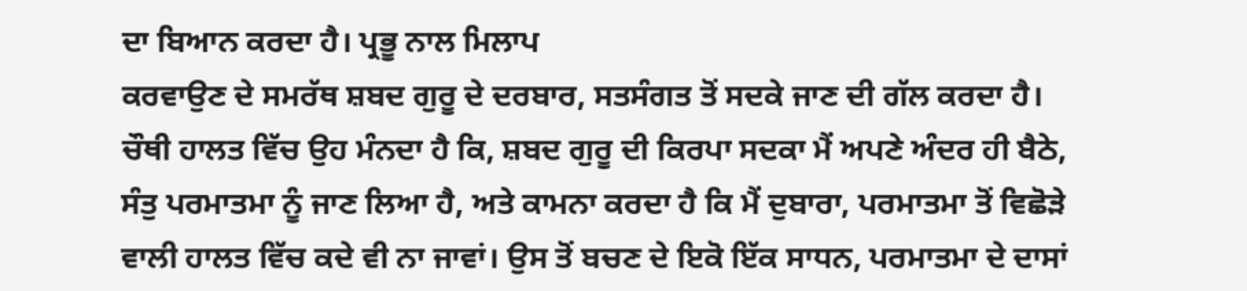ਦਾ ਬਿਆਨ ਕਰਦਾ ਹੈ। ਪ੍ਰਭੂ ਨਾਲ ਮਿਲਾਪ
ਕਰਵਾਉਣ ਦੇ ਸਮਰੱਥ ਸ਼ਬਦ ਗੁਰੂ ਦੇ ਦਰਬਾਰ, ਸਤਸੰਗਤ ਤੋਂ ਸਦਕੇ ਜਾਣ ਦੀ ਗੱਲ ਕਰਦਾ ਹੈ।
ਚੌਥੀ ਹਾਲਤ ਵਿੱਚ ਉਹ ਮੰਨਦਾ ਹੈ ਕਿ, ਸ਼ਬਦ ਗੁਰੂ ਦੀ ਕਿਰਪਾ ਸਦਕਾ ਮੈਂ ਅਪਣੇ ਅੰਦਰ ਹੀ ਬੈਠੇ,
ਸੰਤੁ ਪਰਮਾਤਮਾ ਨੂੰ ਜਾਣ ਲਿਆ ਹੈ, ਅਤੇ ਕਾਮਨਾ ਕਰਦਾ ਹੈ ਕਿ ਮੈਂ ਦੁਬਾਰਾ, ਪਰਮਾਤਮਾ ਤੋਂ ਵਿਛੋੜੇ
ਵਾਲੀ ਹਾਲਤ ਵਿੱਚ ਕਦੇ ਵੀ ਨਾ ਜਾਵਾਂ। ਉਸ ਤੋਂ ਬਚਣ ਦੇ ਇਕੋ ਇੱਕ ਸਾਧਨ, ਪਰਮਾਤਮਾ ਦੇ ਦਾਸਾਂ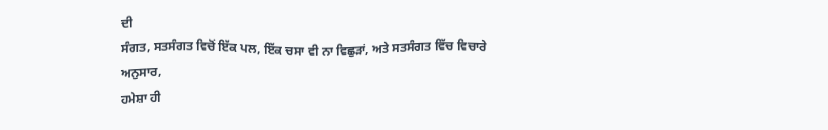ਦੀ
ਸੰਗਤ, ਸਤਸੰਗਤ ਵਿਚੋਂ ਇੱਕ ਪਲ, ਇੱਕ ਚਸਾ ਵੀ ਨਾ ਵਿਛੁੜਾਂ, ਅਤੇ ਸਤਸੰਗਤ ਵਿੱਚ ਵਿਚਾਰੇ ਅਨੁਸਾਰ,
ਹਮੇਸ਼ਾ ਹੀ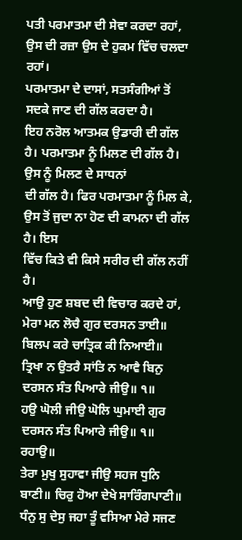ਪਤੀ ਪਰਮਾਤਮਾ ਦੀ ਸੇਵਾ ਕਰਦਾ ਰਹਾਂ, ਉਸ ਦੀ ਰਜ਼ਾ ਉਸ ਦੇ ਹੁਕਮ ਵਿੱਚ ਚਲਦਾ ਰਹਾਂ।
ਪਰਮਾਤਮਾ ਦੇ ਦਾਸਾਂ, ਸਤਸੰਗੀਆਂ ਤੋਂ ਸਦਕੇ ਜਾਣ ਦੀ ਗੱਲ ਕਰਦਾ ਹੈ।
ਇਹ ਨਰੋਲ ਆਤਮਕ ਉਡਾਰੀ ਦੀ ਗੱਲ ਹੈ। ਪਰਮਾਤਮਾ ਨੂੰ ਮਿਲਣ ਦੀ ਗੱਲ ਹੈ। ਉਸ ਨੂੰ ਮਿਲਣ ਦੇ ਸਾਧਨਾਂ
ਦੀ ਗੱਲ ਹੈ। ਫਿਰ ਪਰਮਾਤਮਾ ਨੂੰ ਮਿਲ ਕੇ, ਉਸ ਤੋਂ ਜੁਦਾ ਨਾ ਹੋਣ ਦੀ ਕਾਮਨਾ ਦੀ ਗੱਲ ਹੈ। ਇਸ
ਵਿੱਚ ਕਿਤੇ ਵੀ ਕਿਸੇ ਸਰੀਰ ਦੀ ਗੱਲ ਨਹੀਂ ਹੈ।
ਆਉ ਹੁਣ ਸ਼ਬਦ ਦੀ ਵਿਚਾਰ ਕਰਦੇ ਹਾਂ,
ਮੇਰਾ ਮਨ ਲੋਚੈ ਗੁਰ ਦਰਸਨ ਤਾਈ॥ ਬਿਲਪ ਕਰੇ ਚਾਤ੍ਰਿਕ ਕੀ ਨਿਆਈ॥
ਤ੍ਰਿਖਾ ਨ ਉਤਰੈ ਸਾਂਤਿ ਨ ਆਵੈ ਬਿਨੁ ਦਰਸਨ ਸੰਤ ਪਿਆਰੇ ਜੀਉ॥ ੧॥
ਹਉ ਘੋਲੀ ਜੀਉ ਘੋਲਿ ਘੁਮਾਈ ਗੁਰ ਦਰਸਨ ਸੰਤ ਪਿਆਰੇ ਜੀਉ॥ ੧॥ ਰਹਾਉ॥
ਤੇਰਾ ਮੁਖੁ ਸੁਹਾਵਾ ਜੀਉ ਸਹਜ ਧੁਨਿ ਬਾਣੀ॥ ਚਿਰੁ ਹੋਆ ਦੇਖੇ ਸਾਰਿੰਗਪਾਣੀ॥
ਧੰਨੁ ਸੁ ਦੇਸੁ ਜਹਾ ਤੂੰ ਵਸਿਆ ਮੇਰੇ ਸਜਣ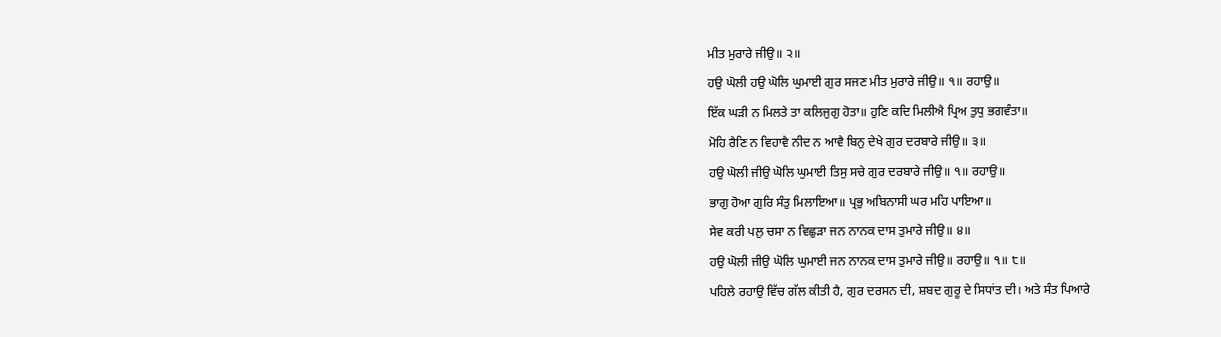ਮੀਤ ਮੁਰਾਰੇ ਜੀਉ॥ ੨॥
ਹਉ ਘੋਲੀ ਹਉ ਘੋਲਿ ਘੁਮਾਈ ਗੁਰ ਸਜਣ ਮੀਤ ਮੁਰਾਰੇ ਜੀਉ॥ ੧॥ ਰਹਾਉ॥
ਇੱਕ ਘੜੀ ਨ ਮਿਲਤੇ ਤਾ ਕਲਿਜੁਗੁ ਹੋਤਾ॥ ਹੁਣਿ ਕਦਿ ਮਿਲੀਐ ਪ੍ਰਿਅ ਤੁਧੁ ਭਗਵੰਤਾ॥
ਮੋਹਿ ਰੈਣਿ ਨ ਵਿਹਾਵੈ ਨੀਦ ਨ ਆਵੈ ਬਿਨੁ ਦੇਖੇ ਗੁਰ ਦਰਬਾਰੇ ਜੀਉ॥ ੩॥
ਹਉ ਘੋਲੀ ਜੀਉ ਘੋਲਿ ਘੁਮਾਈ ਤਿਸੁ ਸਚੇ ਗੁਰ ਦਰਬਾਰੇ ਜੀਉ॥ ੧॥ ਰਹਾਉ॥
ਭਾਗੁ ਹੋਆ ਗੁਰਿ ਸੰਤੁ ਮਿਲਾਇਆ॥ ਪ੍ਰਭੁ ਅਬਿਨਾਸੀ ਘਰ ਮਹਿ ਪਾਇਆ॥
ਸੇਵ ਕਰੀ ਪਲੁ ਚਸਾ ਨ ਵਿਛੁੜਾ ਜਨ ਨਾਨਕ ਦਾਸ ਤੁਮਾਰੇ ਜੀਉ॥ ੪॥
ਹਉ ਘੋਲੀ ਜੀਉ ਘੋਲਿ ਘੁਮਾਈ ਜਨ ਨਾਨਕ ਦਾਸ ਤੁਮਾਰੇ ਜੀਉ॥ ਰਹਾਉ॥ ੧॥ ੮॥
ਪਹਿਲੇ ਰਹਾਉ ਵਿੱਚ ਗੱਲ ਕੀਤੀ ਹੈ, ਗੁਰ ਦਰਸਨ ਦੀ, ਸ਼ਬਦ ਗੁਰੂ ਦੇ ਸਿਧਾਂਤ ਦੀ। ਅਤੇ ਸੰਤ ਪਿਆਰੇ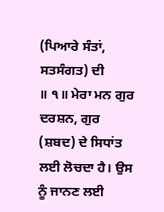(ਪਿਆਰੇ ਸੰਤਾਂ, ਸਤਸੰਗਤ) ਦੀ
॥ ੧॥ ਮੇਰਾ ਮਨ ਗੁਰ ਦਰਸ਼ਨ, ਗੁਰ (ਸ਼ਬਦ) ਦੇ ਸਿਧਾਂਤ ਲਈ ਲੋਚਦਾ ਹੈ। ਉਸ ਨੂੰ ਜਾਨਣ ਲਈ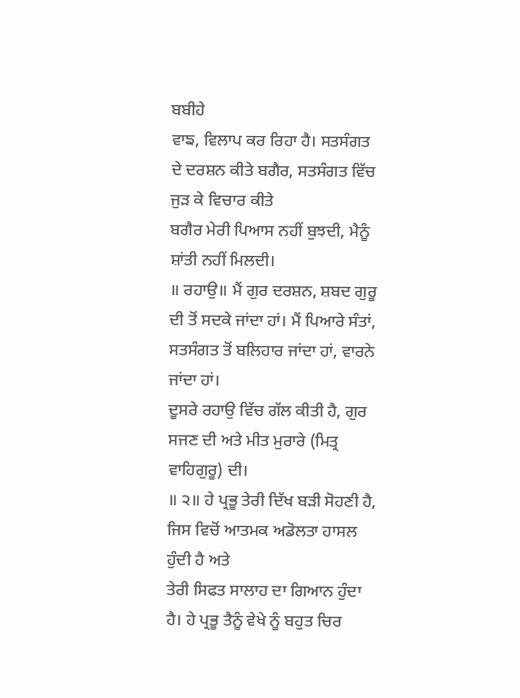ਬਬੀਹੇ
ਵਾਙ, ਵਿਲਾਪ ਕਰ ਰਿਹਾ ਹੈ। ਸਤਸੰਗਤ ਦੇ ਦਰਸ਼ਨ ਕੀਤੇ ਬਗੈਰ, ਸਤਸੰਗਤ ਵਿੱਚ ਜੁੜ ਕੇ ਵਿਚਾਰ ਕੀਤੇ
ਬਗੈਰ ਮੇਰੀ ਪਿਆਸ ਨਹੀਂ ਬੁਝਦੀ, ਮੈਨੂੰ ਸ਼ਾਂਤੀ ਨਹੀਂ ਮਿਲਦੀ।
॥ ਰਹਾਉ॥ ਮੈਂ ਗੁਰ ਦਰਸ਼ਨ, ਸ਼ਬਦ ਗੁਰੂ ਦੀ ਤੋਂ ਸਦਕੇ ਜਾਂਦਾ ਹਾਂ। ਮੈਂ ਪਿਆਰੇ ਸੰਤਾਂ,
ਸਤਸੰਗਤ ਤੋਂ ਬਲਿਹਾਰ ਜਾਂਦਾ ਹਾਂ, ਵਾਰਨੇ ਜਾਂਦਾ ਹਾਂ।
ਦੂਸਰੇ ਰਹਾਉ ਵਿੱਚ ਗੱਲ ਕੀਤੀ ਹੈ, ਗੁਰ ਸਜਣ ਦੀ ਅਤੇ ਮੀਤ ਮੁਰਾਰੇ (ਮਿਤ੍ਰ ਵਾਹਿਗੁਰੂ) ਦੀ।
॥ ੨॥ ਹੇ ਪ੍ਰਭੂ ਤੇਰੀ ਦਿੱਖ ਬੜੀ ਸੋਹਣੀ ਹੈ, ਜਿਸ ਵਿਚੋਂ ਆਤਮਕ ਅਡੋਲਤਾ ਹਾਸਲ ਹੁੰਦੀ ਹੈ ਅਤੇ
ਤੇਰੀ ਸਿਫਤ ਸਾਲਾਹ ਦਾ ਗਿਆਨ ਹੁੰਦਾ ਹੈ। ਹੇ ਪ੍ਰਭੂ ਤੈਨੂੰ ਵੇਖੇ ਨੂੰ ਬਹੁਤ ਚਿਰ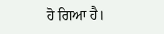ਹੋ ਗਿਆ ਹੈ।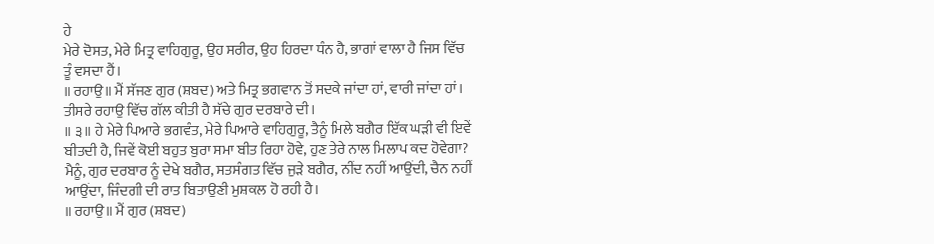ਹੇ
ਮੇਰੇ ਦੋਸਤ, ਮੇਰੇ ਮਿਤ੍ਰ ਵਾਹਿਗੁਰੂ, ਉਹ ਸਰੀਰ, ਉਹ ਹਿਰਦਾ ਧੰਨ ਹੈ, ਭਾਗਾਂ ਵਾਲਾ ਹੈ ਜਿਸ ਵਿੱਚ
ਤੂੰ ਵਸਦਾ ਹੈਂ।
॥ ਰਹਾਉ॥ ਮੈਂ ਸੱਜਣ ਗੁਰ (ਸ਼ਬਦ) ਅਤੇ ਮਿਤ੍ਰ ਭਗਵਾਨ ਤੋਂ ਸਦਕੇ ਜਾਂਦਾ ਹਾਂ, ਵਾਰੀ ਜਾਂਦਾ ਹਾਂ।
ਤੀਸਰੇ ਰਹਾਉ ਵਿੱਚ ਗੱਲ ਕੀਤੀ ਹੈ ਸੱਚੇ ਗੁਰ ਦਰਬਾਰੇ ਦੀ।
॥ ੩॥ ਹੇ ਮੇਰੇ ਪਿਆਰੇ ਭਗਵੰਤ, ਮੇਰੇ ਪਿਆਰੇ ਵਾਹਿਗੁਰੂ, ਤੈਨੂੰ ਮਿਲੇ ਬਗੈਰ ਇੱਕ ਘੜੀ ਵੀ ਇਵੇਂ
ਬੀਤਦੀ ਹੈ, ਜਿਵੇਂ ਕੋਈ ਬਹੁਤ ਬੁਰਾ ਸਮਾ ਬੀਤ ਰਿਹਾ ਹੋਵੇ, ਹੁਣ ਤੇਰੇ ਨਾਲ ਮਿਲਾਪ ਕਦ ਹੋਵੇਗਾ?
ਮੈਨੂੰ, ਗੁਰ ਦਰਬਾਰ ਨੂੰ ਦੇਖੇ ਬਗੈਰ, ਸਤਸੰਗਤ ਵਿੱਚ ਜੁੜੇ ਬਗੈਰ, ਨੀਂਦ ਨਹੀਂ ਆਉਂਦੀ, ਚੈਨ ਨਹੀਂ
ਆਉਂਦਾ, ਜਿੰਦਗੀ ਦੀ ਰਾਤ ਬਿਤਾਉਣੀ ਮੁਸ਼ਕਲ ਹੋ ਰਹੀ ਹੈ।
॥ ਰਹਾਉ॥ ਮੈਂ ਗੁਰ (ਸ਼ਬਦ)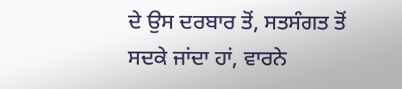ਦੇ ਉਸ ਦਰਬਾਰ ਤੋਂ, ਸਤਸੰਗਤ ਤੋਂ ਸਦਕੇ ਜਾਂਦਾ ਹਾਂ, ਵਾਰਨੇ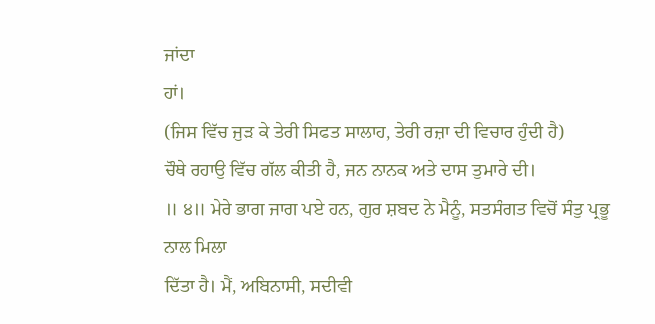ਜਾਂਦਾ
ਹਾਂ।
(ਜਿਸ ਵਿੱਚ ਜੁੜ ਕੇ ਤੇਰੀ ਸਿਫਤ ਸਾਲਾਹ, ਤੇਰੀ ਰਜ਼ਾ ਦੀ ਵਿਚਾਰ ਹੁੰਦੀ ਹੈ)
ਚੌਥੇ ਰਹਾਉ ਵਿੱਚ ਗੱਲ ਕੀਤੀ ਹੈ, ਜਨ ਨਾਨਕ ਅਤੇ ਦਾਸ ਤੁਮਾਰੇ ਦੀ।
॥ ੪॥ ਮੇਰੇ ਭਾਗ ਜਾਗ ਪਏ ਹਨ, ਗੁਰ ਸ਼ਬਦ ਨੇ ਮੈਨੂੰ, ਸਤਸੰਗਤ ਵਿਚੋਂ ਸੰਤੁ ਪ੍ਰਭੂ ਨਾਲ ਮਿਲਾ
ਦਿੱਤਾ ਹੈ। ਮੈਂ, ਅਬਿਨਾਸੀ, ਸਦੀਵੀ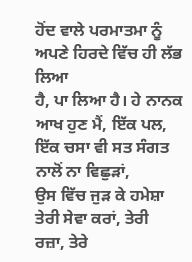ਹੋਂਦ ਵਾਲੇ ਪਰਮਾਤਮਾ ਨੂੰ ਅਪਣੇ ਹਿਰਦੇ ਵਿੱਚ ਹੀ ਲੱਭ ਲਿਆ
ਹੈ, ਪਾ ਲਿਆ ਹੈ। ਹੇ ਨਾਨਕ ਆਖ ਹੁਣ ਮੈਂ, ਇੱਕ ਪਲ, ਇੱਕ ਚਸਾ ਵੀ ਸਤ ਸੰਗਤ ਨਾਲੋਂ ਨਾ ਵਿਛੁੜਾਂ,
ਉਸ ਵਿੱਚ ਜੁੜ ਕੇ ਹਮੇਸ਼ਾ ਤੇਰੀ ਸੇਵਾ ਕਰਾਂ, ਤੇਰੀ ਰਜ਼ਾ, ਤੇਰੇ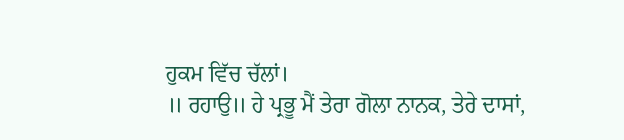ਹੁਕਮ ਵਿੱਚ ਚੱਲਾਂ।
॥ ਰਹਾਉ॥ ਹੇ ਪ੍ਰਭੂ ਮੈਂ ਤੇਰਾ ਗੋਲਾ ਨਾਨਕ, ਤੇਰੇ ਦਾਸਾਂ,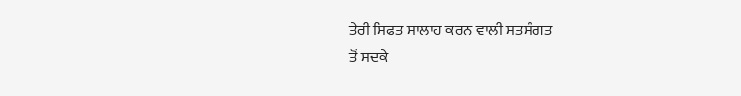ਤੇਰੀ ਸਿਫਤ ਸਾਲਾਹ ਕਰਨ ਵਾਲੀ ਸਤਸੰਗਤ
ਤੋਂ ਸਦਕੇ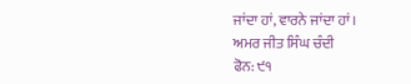ਜਾਂਦਾ ਹਾਂ, ਵਾਰਨੇ ਜਾਂਦਾ ਹਾਂ।
ਅਮਰ ਜੀਤ ਸਿੰਘ ਚੰਦੀ
ਫੋਨ: ੯੧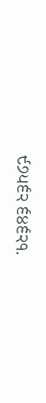੯੭੫੬੨ ੬੪੬੨੧.